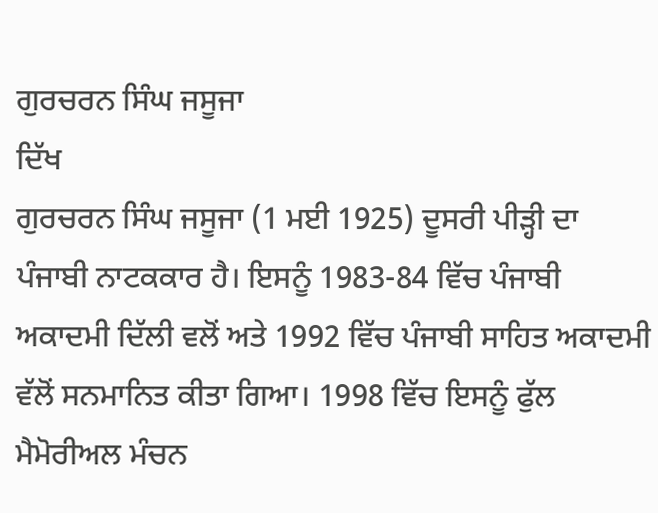ਗੁਰਚਰਨ ਸਿੰਘ ਜਸੂਜਾ
ਦਿੱਖ
ਗੁਰਚਰਨ ਸਿੰਘ ਜਸੂਜਾ (1 ਮਈ 1925) ਦੂਸਰੀ ਪੀੜ੍ਹੀ ਦਾ ਪੰਜਾਬੀ ਨਾਟਕਕਾਰ ਹੈ। ਇਸਨੂੰ 1983-84 ਵਿੱਚ ਪੰਜਾਬੀ ਅਕਾਦਮੀ ਦਿੱਲੀ ਵਲੋਂ ਅਤੇ 1992 ਵਿੱਚ ਪੰਜਾਬੀ ਸਾਹਿਤ ਅਕਾਦਮੀ ਵੱਲੋਂ ਸਨਮਾਨਿਤ ਕੀਤਾ ਗਿਆ। 1998 ਵਿੱਚ ਇਸਨੂੰ ਫੁੱਲ ਮੈਮੋਰੀਅਲ ਮੰਚਨ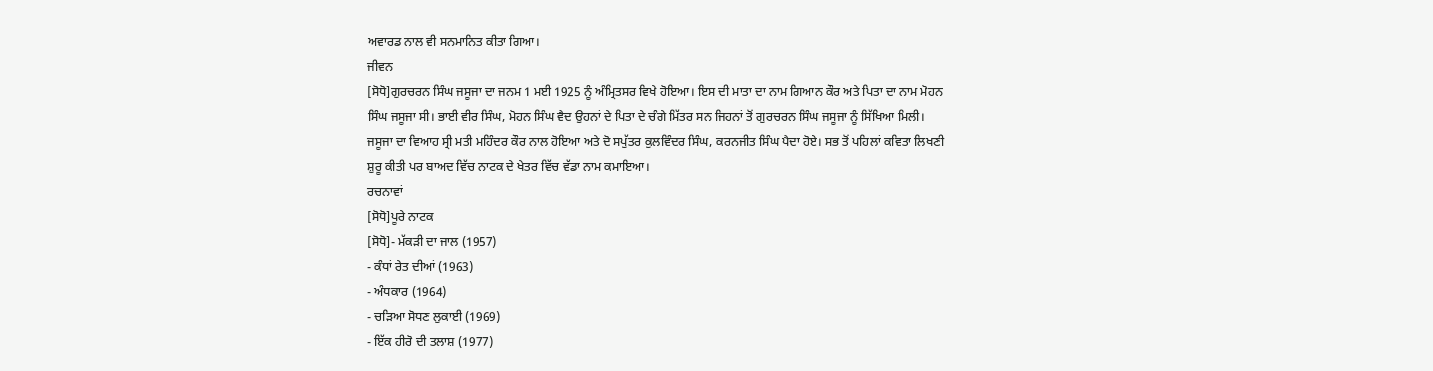ਅਵਾਰਡ ਨਾਲ ਵੀ ਸਨਮਾਨਿਤ ਕੀਤਾ ਗਿਆ।
ਜੀਵਨ
[ਸੋਧੋ]ਗੁਰਚਰਨ ਸਿੰਘ ਜਸੂਜਾ ਦਾ ਜਨਮ 1 ਮਈ 1925 ਨੂੰ ਅੰਮ੍ਰਿਤਸਰ ਵਿਖੇ ਹੋਇਆ। ਇਸ ਦੀ ਮਾਤਾ ਦਾ ਨਾਮ ਗਿਆਨ ਕੌਰ ਅਤੇ ਪਿਤਾ ਦਾ ਨਾਮ ਮੋਹਨ ਸਿੰਘ ਜਸੂਜਾ ਸੀ। ਭਾਈ ਵੀਰ ਸਿੰਘ, ਮੋਹਨ ਸਿੰਘ ਵੈਦ ਉਹਨਾਂ ਦੇ ਪਿਤਾ ਦੇ ਚੰਗੇ ਮਿੱਤਰ ਸਨ ਜਿਹਨਾਂ ਤੋਂ ਗੁਰਚਰਨ ਸਿੰਘ ਜਸੂਜਾ ਨੂੰ ਸਿੱਖਿਆ ਮਿਲੀ। ਜਸੂਜਾ ਦਾ ਵਿਆਹ ਸ੍ਰੀ ਮਤੀ ਮਹਿੰਦਰ ਕੌਰ ਨਾਲ ਹੋਇਆ ਅਤੇ ਦੋ ਸਪੁੱਤਰ ਕੁਲਵਿੰਦਰ ਸਿੰਘ, ਕਰਨਜੀਤ ਸਿੰਘ ਪੈਦਾ ਹੋਏ। ਸਭ ਤੋਂ ਪਹਿਲਾਂ ਕਵਿਤਾ ਲਿਖਣੀ ਸ਼ੁਰੂ ਕੀਤੀ ਪਰ ਬਾਅਦ ਵਿੱਚ ਨਾਟਕ ਦੇ ਖੇਤਰ ਵਿੱਚ ਵੱਡਾ ਨਾਮ ਕਮਾਇਆ।
ਰਚਨਾਵਾਂ
[ਸੋਧੋ]ਪੂਰੇ ਨਾਟਕ
[ਸੋਧੋ]- ਮੱਕੜੀ ਦਾ ਜਾਲ (1957)
- ਕੰਧਾਂ ਰੇਤ ਦੀਆਂ (1963)
- ਅੰਧਕਾਰ (1964)
- ਚੜਿਆ ਸੋਧਣ ਲੁਕਾਈ (1969)
- ਇੱਕ ਹੀਰੋ ਦੀ ਤਲਾਸ਼ (1977)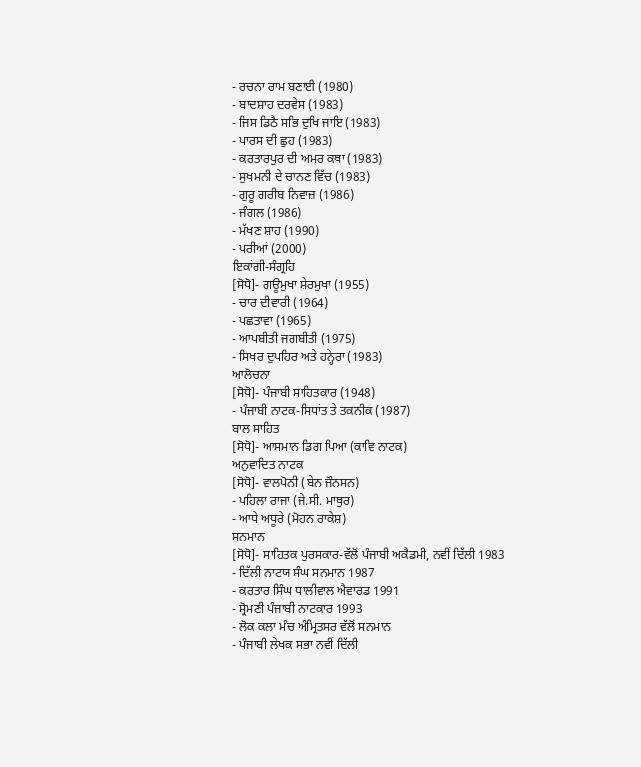- ਰਚਨਾ ਰਾਮ ਬਣਾਈ (1980)
- ਬਾਦਸ਼ਾਹ ਦਰਵੇਸ (1983)
- ਜਿਸ ਡਿਠੈ ਸਭਿ ਦੁਖਿ ਜਾਇ (1983)
- ਪਾਰਸ ਦੀ ਛੁਹ (1983)
- ਕਰਤਾਰਪੁਰ ਦੀ ਅਮਰ ਕਥਾ (1983)
- ਸੁਖਮਨੀ ਦੇ ਚਾਨਣ ਵਿੱਚ (1983)
- ਗੁਰੂ ਗਰੀਬ ਨਿਵਾਜ਼ (1986)
- ਜੰਗਲ (1986)
- ਮੱਖਣ ਸ਼ਾਹ (1990)
- ਪਰੀਆਂ (2000)
ਇਕਾਂਗੀ-ਸੰਗ੍ਰਹਿ
[ਸੋਧੋ]- ਗਊਮੁਖਾ ਸ਼ੇਰਮੁਖਾ (1955)
- ਚਾਰ ਦੀਵਾਰੀ (1964)
- ਪਛਤਾਵਾ (1965)
- ਆਪਬੀਤੀ ਜਗਬੀਤੀ (1975)
- ਸਿਖਰ ਦੁਪਹਿਰ ਅਤੇ ਹਨ੍ਹੇਰਾ (1983)
ਆਲੋਚਨਾ
[ਸੋਧੋ]- ਪੰਜਾਬੀ ਸਾਹਿਤਕਾਰ (1948)
- ਪੰਜਾਬੀ ਨਾਟਕ-ਸਿਧਾਂਤ ਤੇ ਤਕਨੀਕ (1987)
ਬਾਲ ਸਾਹਿਤ
[ਸੋਧੋ]- ਆਸਮਾਨ ਡਿਗ ਪਿਆ (ਕਾਵਿ ਨਾਟਕ)
ਅਨੁਵਾਦਿਤ ਨਾਟਕ
[ਸੋਧੋ]- ਵਾਲਪੋਨੀ (ਬੇਨ ਜੌਨਸਨ)
- ਪਹਿਲਾ ਰਾਜਾ (ਜੇ.ਸੀ. ਮਾਥੁਰ)
- ਆਧੇ ਅਧੂਰੇ (ਮੋਹਨ ਰਾਕੇਸ਼)
ਸਨਮਾਨ
[ਸੋਧੋ]- ਸਾਹਿਤਕ ਪੁਰਸਕਾਰ-ਵੱਲੋਂ ਪੰਜਾਬੀ ਅਕੈਡਮੀ, ਨਵੀਂ ਦਿੱਲੀ 1983
- ਦਿੱਲੀ ਨਾਟਯ ਸੰਘ ਸਨਮਾਨ 1987
- ਕਰਤਾਰ ਸਿੰਘ ਧਾਲੀਵਾਲ ਐਵਾਰਡ 1991
- ਸ੍ਰੋਮਣੀ ਪੰਜਾਬੀ ਨਾਟਕਾਰ 1993
- ਲੋਕ ਕਲਾ ਮੰਚ ਅੰਮ੍ਰਿਤਸਰ ਵੱਲੋਂ ਸਨਮਾਨ
- ਪੰਜਾਬੀ ਲੇਖਕ ਸਭਾ ਨਵੀਂ ਦਿੱਲੀ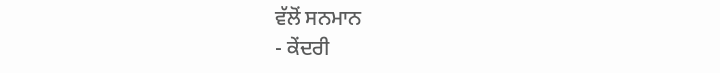ਵੱਲੋਂ ਸਨਮਾਨ
- ਕੇਂਦਰੀ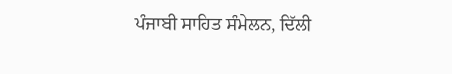ਪੰਜਾਬੀ ਸਾਹਿਤ ਸੰਮੇਲਨ, ਦਿੱਲੀ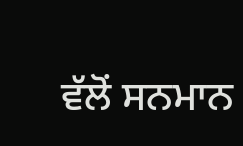ਵੱਲੋਂ ਸਨਮਾਨ